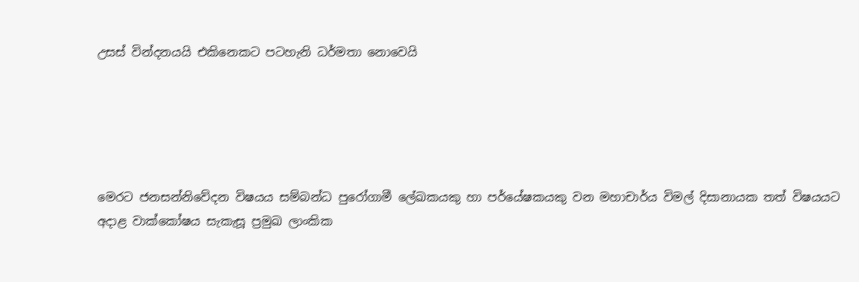උසස් වින්දනයයි එකිනෙකට පටහැනි ධර්මතා නොවෙයි





මෙරට ජනසන්නිවේදන විෂයය සම්බන්ධ පුරෝගාමී ලේඛකයකු හා පර්යේෂකයකු වන මහාචාර්ය විමල් දිසානායක තත් විෂයයට අදාළ වාක්කෝෂය සැකැසූ ප්‍රමුඛ ලාංකික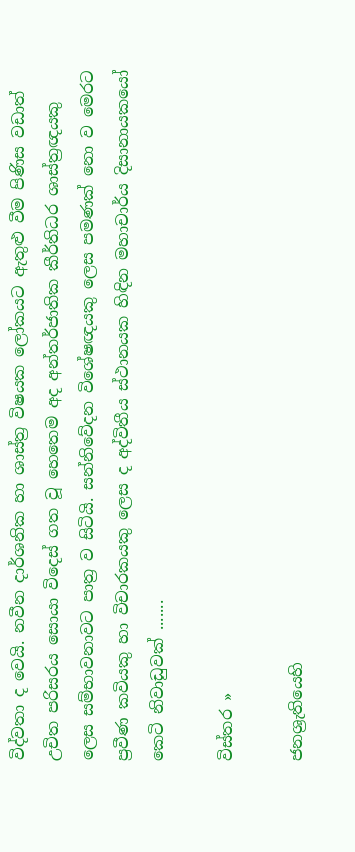විද්වතා ද වෙයි. නවීන දාර්ශනික හා ශාස්ත්‍ර විෂයක ලෝකයට ඇතුළු වීම පිණිස වඩාත් උචිත පරිසරය සොයා විදෙස් ගත වූ හෙතෙම අද අන්තර්ජාතික කීර්තිධර ශාස්ත්‍රඥයකු ලෙස සම්භාවනාවට පාත්‍ර ව සිටියි. සන්නිවේදන විශේෂඥයකු ලෙස පමණක් නො ව මෙරට ප්‍රවීණ කවියකු හා විචාරකයකු ලෙස ද අද්විතීය ස්ථානයක හිඳින මහාචාර්ය දිසානායකයෝ කෙටි නිවාඩුවක් .......

විස්තර »

ජනශ්‍රැතියෙහි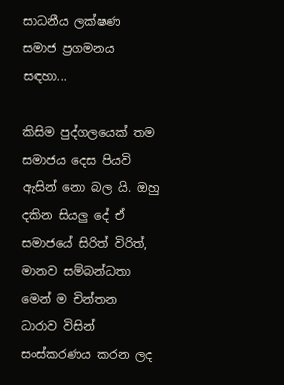සාධනීය ලක්ෂණ
සමාජ ප්‍රගමනය සඳහා...

කිසිම පුද්ගලයෙක් තම සමාජය දෙස පියවි ඇසින් නො බල යි. ඔහු දකින සියලු දේ ඒ සමාජයේ සිරිත් විරිත්, මානව සම්බන්ධතා මෙන් ම චින්තන ධාරාව විසින් සංස්කරණය කරන ලද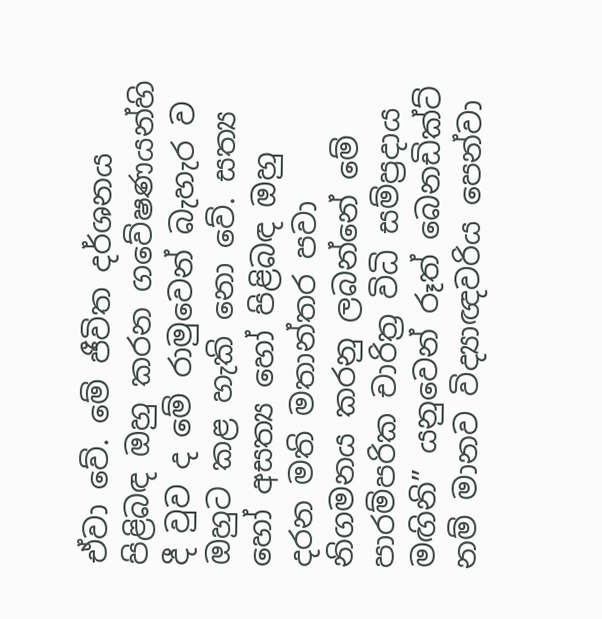ඒවා වේ. මේ ජීවිත දර්ශනය පිළිබඳ ඔහු කරන ගවේෂණයන්හි දී වුව ද මේ රාමුවෙන් බැහැර ව ඔහුට කළ හැකි නො වේ. සත්‍ය හෝ අසත්‍ය හෝ පිළිබඳ ඔහු දරන මති මතාන්තර පවා නිගමනය කරනු ලබන්නේ මේ පාරම්පරික චාරිත්‍ර විධි සම්ප්‍රදාය මඟිනි” යනුවෙන් රූත් බෙනඩික්ට් නම් මානව විද්‍යාඥවරිය පෙන්වා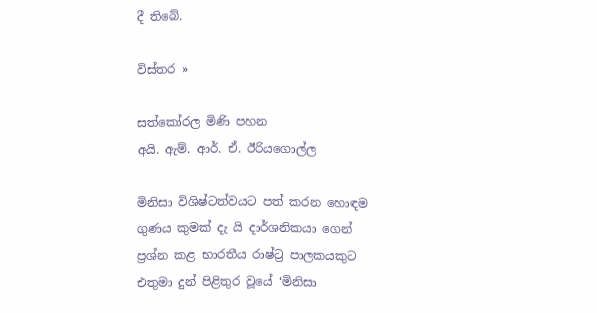දී තිබේ.

විස්තර »

සත්කෝරල මිණි පහන
අයි. ඇම්. ආර්. ඒ. ඊරියගොල්ල

මිනිසා විශිෂ්ටත්වයට පත් කරන හොඳම ගුණය කුමක් දැ යි දාර්ශනිකයා ගෙන් ප්‍රශ්න කළ භාරතීය රාෂ්ට්‍ර පාලකයකුට එතුමා දුන් පිළිතුර වූයේ ‘මිනිසා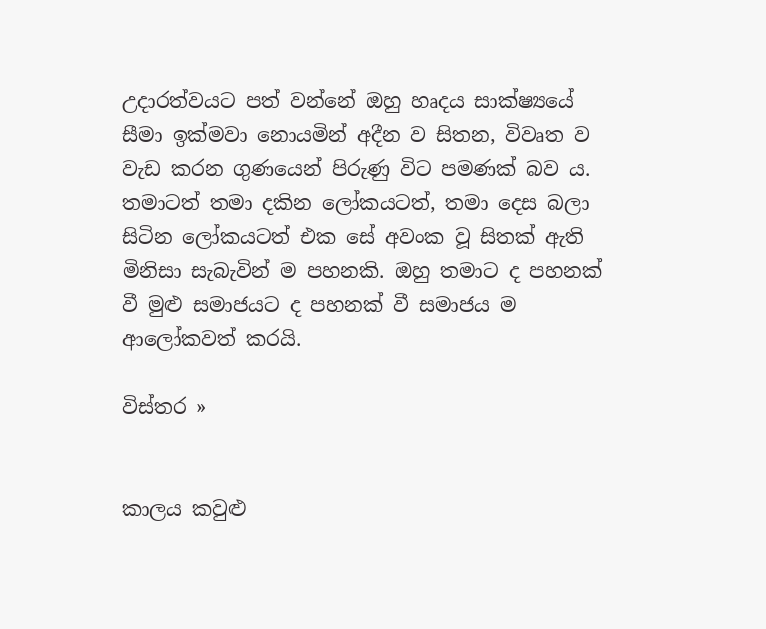උදාරත්වයට පත් වන්නේ ඔහු හෘදය සාක්ෂ්‍යයේ සීමා ඉක්මවා නොයමින් අදීන ව සිතන, විවෘත ව වැඩ කරන ගුණයෙන් පිරුණු විට පමණක් බව ය.  තමාටත් තමා දකින ලෝකයටත්, තමා දෙස බලා සිටින ලෝකයටත් එක සේ අවංක වූ සිතක් ඇති මිනිසා සැබැවින් ම පහනකි. ඔහු තමාට ද පහනක් වී මුළු සමාජයට ද පහනක් වී සමාජය ම ආලෝකවත් කරයි.

විස්තර »


කාලය කවුළු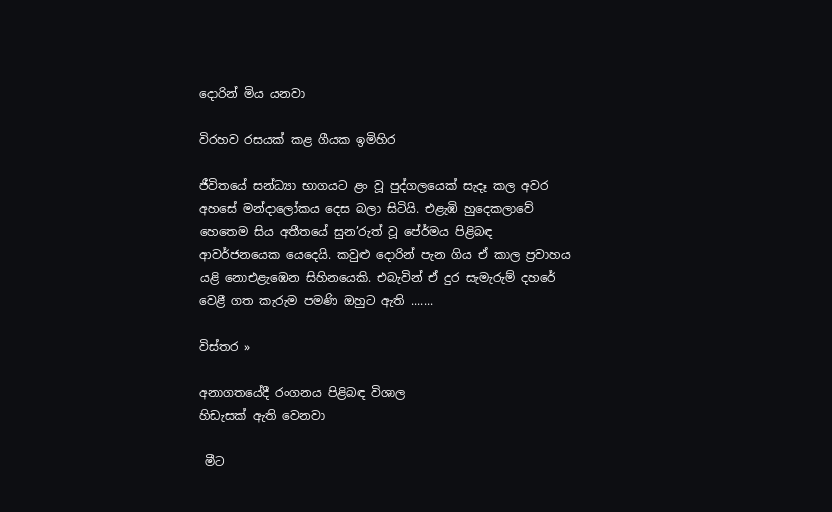දොරින් මිය යනවා

විරහව රසයක් කළ ගීයක ඉමිහිර

ජීවිතයේ සන්ධ්‍යා භාගයට ළං වූ පුද්ගලයෙක් සැදෑ කල අවර අහසේ මන්දාලෝකය දෙස බලා සිටියි. එළැඹි හුදෙකලාවේ හෙතෙම සිය අතීතයේ සුන’රුත් වූ පේ‍ර්මය පිළිබඳ ආවර්ජනයෙක යෙදෙයි. කවුළු දොරින් පැන ගිය ඒ කාල ප්‍රවාහය යළි නොඑළැඹෙන සිහිනයෙකි. එබැවින් ඒ දුර සැමැරුම් දහරේ වෙළී ගත කැරුම පමණි ඔහුට ඇති .......

විස්තර »

අනාගතයේදී රංගනය පිළිබඳ විශාල
හිඩැසක් ඇති වෙනවා

 මීට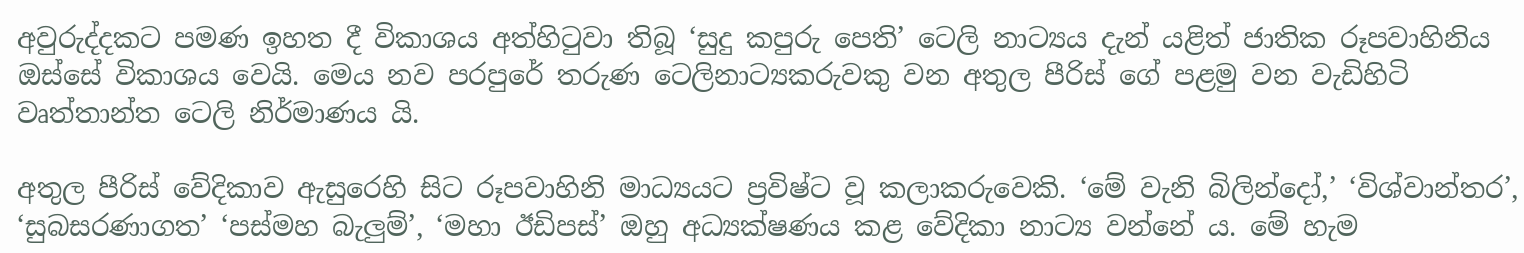අවුරුද්දකට පමණ ඉහත දී විකාශය අත්හිටුවා තිබූ ‘සුදු කපුරු පෙති’ ටෙලි නාට්‍යය දැන් යළිත් ජාතික රූපවාහිනිය ඔස්සේ විකාශය වෙයි. මෙය නව පරපුරේ තරුණ ටෙලිනාට්‍යකරුවකු වන අතුල පීරිස් ගේ පළමු වන වැඩිහිටි වෘත්තාන්ත ටෙලි නිර්මාණය යි.

අතුල පීරිස් වේදිකාව ඇසුරෙහි සිට රූපවාහිනි මාධ්‍යයට ප්‍රවිෂ්ට වූ කලාකරුවෙකි. ‘මේ වැනි බිලින්දෝ,’ ‘විශ්වාන්තර’, ‘සුබසරණාගත’ ‘පස්මහ බැලුම්’, ‘මහා ඊඩිපස්’ ඔහු අධ්‍යක්ෂණය කළ වේදිකා නාට්‍ය වන්නේ ය. මේ හැම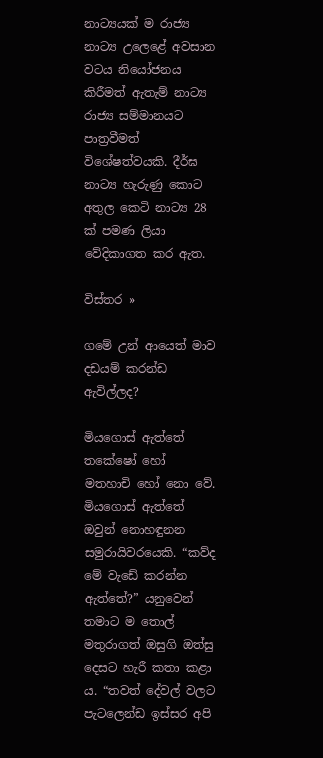නාට්‍යයක් ම රාජ්‍ය නාට්‍ය උලෙළේ අවසාන වටය නියෝජනය කිරීමත් ඇතැම් නාට්‍ය රාජ්‍ය සම්මානයට පාත්‍රවීමත් විශේෂත්වයකි. දීර්ඝ නාට්‍ය හැරුණු කොට අතුල කෙටි නාට්‍ය 28 ක් පමණ ලියා වේදිකාගත කර ඇත.

විස්තර »

ගමේ උන් ආයෙත් මාව දඩයම් කරන්ඩ ඇවිල්ලද?

මියගොස් ඇත්තේ තකේෂෝ හෝ මතහාචි හෝ නො වේ. මියගොස් ඇත්තේ ඔවුන් නොහඳුනන සමුරායිවරයෙකි. “කව්ද මේ වැඩේ කරන්න ඇත්තේ?” යනුවෙන් තමාට ම තොල් මතුරාගත් ඔසුගි ඔත්සු දෙසට හැරී කතා කළා ය. “තවත් දේවල් වලට පැටලෙන්ඩ ඉස්සර අපි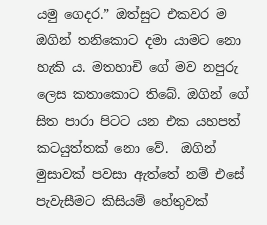යමු ගෙදර.” ඔත්සුට එකවර ම ඔගින් තනිකොට දමා යාමට නො හැකි ය. මතහාචි ගේ මව නපුරු ලෙස කතාකොට තිබේ. ඔගින් ගේ සිත පාරා පිටට යන එක යහපත් කටයුත්තක් නො වේ.  ඔගින් මුසාවක් පවසා ඇත්තේ නම් එසේ පැවැසීමට කිසියම් හේතුවක්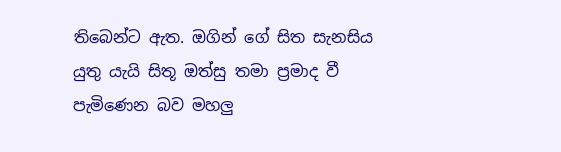තිබෙන්ට ඇත. ඔගින් ගේ සිත සැනසිය යුතු යැයි සිතූ ඔත්සු තමා ප්‍රමාද වී පැමිණෙන බව මහලු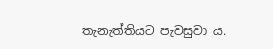තැනැත්තියට පැවසුවා ය.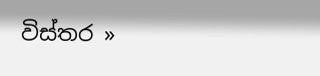විස්තර »